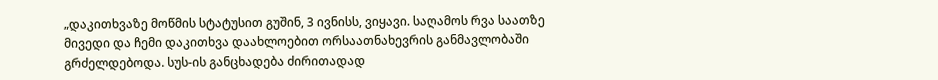„დაკითხვაზე მოწმის სტატუსით გუშინ, 3 ივნისს, ვიყავი. საღამოს რვა საათზე მივედი და ჩემი დაკითხვა დაახლოებით ორსაათნახევრის განმავლობაში გრძელდებოდა. სუს-ის განცხადება ძირითადად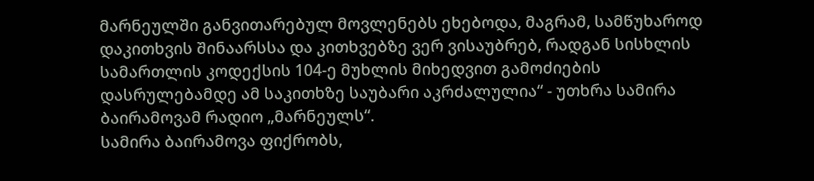მარნეულში განვითარებულ მოვლენებს ეხებოდა, მაგრამ, სამწუხაროდ დაკითხვის შინაარსსა და კითხვებზე ვერ ვისაუბრებ, რადგან სისხლის სამართლის კოდექსის 104-ე მუხლის მიხედვით გამოძიების დასრულებამდე ამ საკითხზე საუბარი აკრძალულია“ - უთხრა სამირა ბაირამოვამ რადიო „მარნეულს“.
სამირა ბაირამოვა ფიქრობს,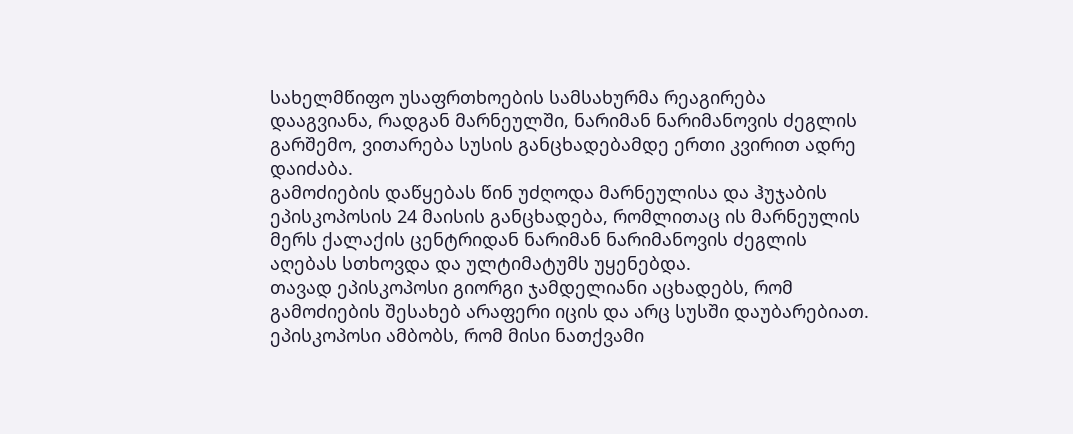სახელმწიფო უსაფრთხოების სამსახურმა რეაგირება დააგვიანა, რადგან მარნეულში, ნარიმან ნარიმანოვის ძეგლის გარშემო, ვითარება სუსის განცხადებამდე ერთი კვირით ადრე დაიძაბა.
გამოძიების დაწყებას წინ უძღოდა მარნეულისა და ჰუჯაბის ეპისკოპოსის 24 მაისის განცხადება, რომლითაც ის მარნეულის მერს ქალაქის ცენტრიდან ნარიმან ნარიმანოვის ძეგლის აღებას სთხოვდა და ულტიმატუმს უყენებდა.
თავად ეპისკოპოსი გიორგი ჯამდელიანი აცხადებს, რომ გამოძიების შესახებ არაფერი იცის და არც სუსში დაუბარებიათ. ეპისკოპოსი ამბობს, რომ მისი ნათქვამი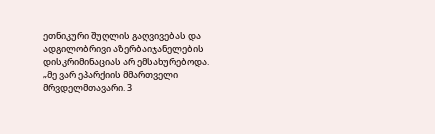ეთნიკური შუღლის გაღვივებას და ადგილობრივი აზერბაიჯანელების დისკრიმინაციას არ ემსახურებოდა.
„მე ვარ ეპარქიის მმართველი მრვდელმთავარი. 3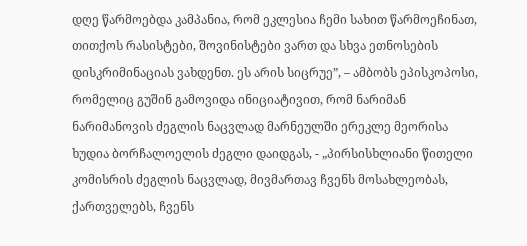დღე წარმოებდა კამპანია, რომ ეკლესია ჩემი სახით წარმოეჩინათ, თითქოს რასისტები, შოვინისტები ვართ და სხვა ეთნოსების დისკრიმინაციას ვახდენთ. ეს არის სიცრუე”, – ამბობს ეპისკოპოსი, რომელიც გუშინ გამოვიდა ინიციატივით, რომ ნარიმან ნარიმანოვის ძეგლის ნაცვლად მარნეულში ერეკლე მეორისა ხუდია ბორჩალოელის ძეგლი დაიდგას, - „პირსისხლიანი წითელი კომისრის ძეგლის ნაცვლად, მივმართავ ჩვენს მოსახლეობას, ქართველებს, ჩვენს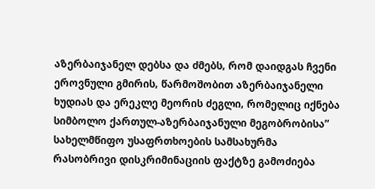აზერბაიჯანელ დებსა და ძმებს, რომ დაიდგას ჩვენი ეროვნული გმირის, წარმოშობით აზერბაიჯანელი ხუდიას და ერეკლე მეორის ძეგლი, რომელიც იქნება სიმბოლო ქართულ-აზერბაიჯანული მეგობრობისა”
სახელმწიფო უსაფრთხოების სამსახურმა რასობრივი დისკრიმინაციის ფაქტზე გამოძიება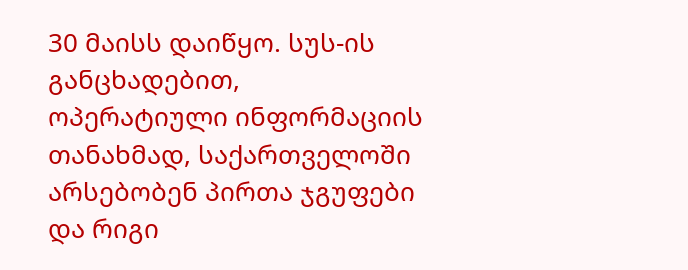30 მაისს დაიწყო. სუს-ის განცხადებით, ოპერატიული ინფორმაციის თანახმად, საქართველოში არსებობენ პირთა ჯგუფები და რიგი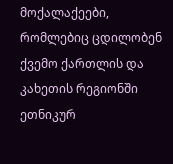მოქალაქეები, რომლებიც ცდილობენ ქვემო ქართლის და კახეთის რეგიონში ეთნიკურ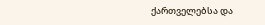ქართველებსა და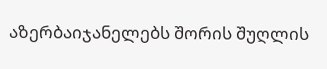აზერბაიჯანელებს შორის შუღლის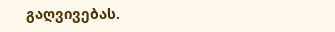გაღვივებას.